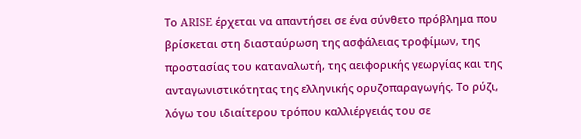Το ARISE έρχεται να απαντήσει σε ένα σύνθετο πρόβλημα που βρίσκεται στη διασταύρωση της ασφάλειας τροφίμων, της προστασίας του καταναλωτή, της αειφορικής γεωργίας και της ανταγωνιστικότητας της ελληνικής ορυζοπαραγωγής. Το ρύζι, λόγω του ιδιαίτερου τρόπου καλλιέργειάς του σε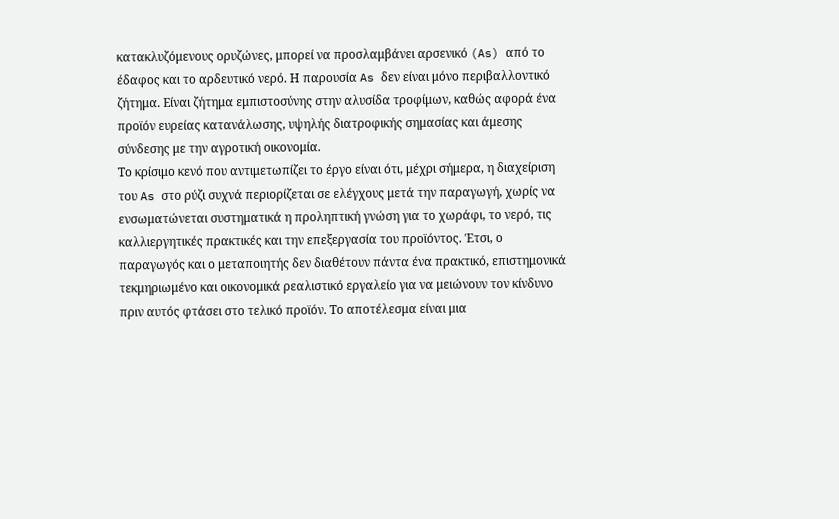κατακλυζόμενους ορυζώνες, μπορεί να προσλαμβάνει αρσενικό (As) από το έδαφος και το αρδευτικό νερό. Η παρουσία As δεν είναι μόνο περιβαλλοντικό ζήτημα. Είναι ζήτημα εμπιστοσύνης στην αλυσίδα τροφίμων, καθώς αφορά ένα προϊόν ευρείας κατανάλωσης, υψηλής διατροφικής σημασίας και άμεσης σύνδεσης με την αγροτική οικονομία.
Το κρίσιμο κενό που αντιμετωπίζει το έργο είναι ότι, μέχρι σήμερα, η διαχείριση του As στο ρύζι συχνά περιορίζεται σε ελέγχους μετά την παραγωγή, χωρίς να ενσωματώνεται συστηματικά η προληπτική γνώση για το χωράφι, το νερό, τις καλλιεργητικές πρακτικές και την επεξεργασία του προϊόντος. Έτσι, ο παραγωγός και ο μεταποιητής δεν διαθέτουν πάντα ένα πρακτικό, επιστημονικά τεκμηριωμένο και οικονομικά ρεαλιστικό εργαλείο για να μειώνουν τον κίνδυνο πριν αυτός φτάσει στο τελικό προϊόν. Το αποτέλεσμα είναι μια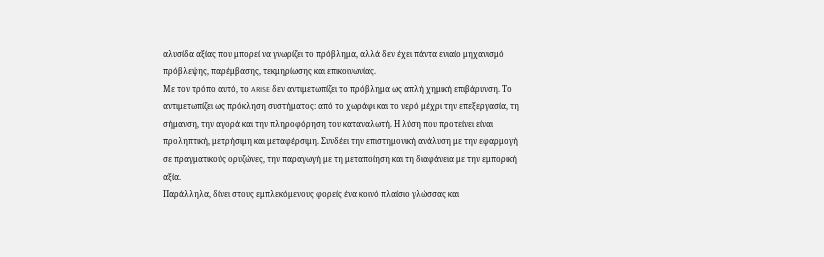αλυσίδα αξίας που μπορεί να γνωρίζει το πρόβλημα, αλλά δεν έχει πάντα ενιαίο μηχανισμό πρόβλεψης, παρέμβασης, τεκμηρίωσης και επικοινωνίας.
Με τον τρόπο αυτό, το ARISE δεν αντιμετωπίζει το πρόβλημα ως απλή χημική επιβάρυνση. Το αντιμετωπίζει ως πρόκληση συστήματος: από το χωράφι και το νερό μέχρι την επεξεργασία, τη σήμανση, την αγορά και την πληροφόρηση του καταναλωτή. Η λύση που προτείνει είναι προληπτική, μετρήσιμη και μεταφέρσιμη. Συνδέει την επιστημονική ανάλυση με την εφαρμογή σε πραγματικούς ορυζώνες, την παραγωγή με τη μεταποίηση και τη διαφάνεια με την εμπορική αξία.
Παράλληλα, δίνει στους εμπλεκόμενους φορείς ένα κοινό πλαίσιο γλώσσας και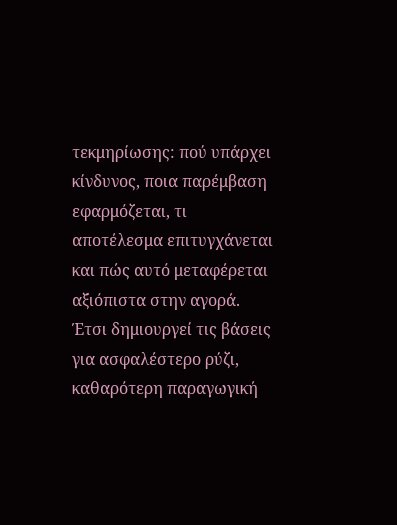τεκμηρίωσης: πού υπάρχει κίνδυνος, ποια παρέμβαση εφαρμόζεται, τι αποτέλεσμα επιτυγχάνεται και πώς αυτό μεταφέρεται αξιόπιστα στην αγορά. Έτσι δημιουργεί τις βάσεις για ασφαλέστερο ρύζι, καθαρότερη παραγωγική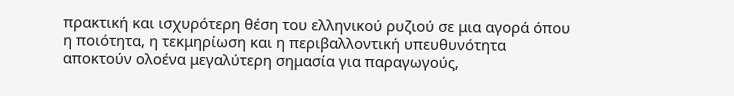πρακτική και ισχυρότερη θέση του ελληνικού ρυζιού σε μια αγορά όπου η ποιότητα, η τεκμηρίωση και η περιβαλλοντική υπευθυνότητα αποκτούν ολοένα μεγαλύτερη σημασία για παραγωγούς,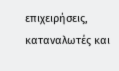επιχειρήσεις, καταναλωτές και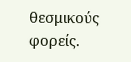θεσμικούς φορείς.